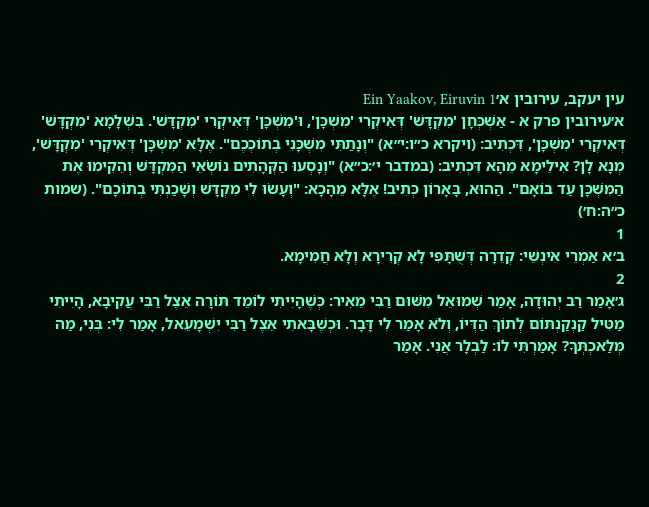עין יעקב, עירובין א׳Ein Yaakov, Eiruvin 1
א׳עירובין פרק א - אַשְׁכְּחָן 'מִקְדָּשׁ' דְּאִיקְרִי 'מִשְׁכָּן', וּ'מִשְׁכָּן' דְּאִיקְרִי 'מִקְדָּשׁ'. בִּשְׁלָמָא 'מִקְדָּשׁ' דְּאִיקְרִי 'מִשְׁכָּן', דִּכְתִיב: (ויקרא כ״ו:י״א) "וְנָתַתִּי מִשְׁכָּנִי בְתוֹכְכֶם". אֶלָּא 'מִשְׁכָּן' דְּאִיקְרִי 'מִקְדָּשׁ', מְנָא לָן? אִילֵימָא מֵהָא דִּכְתִיב: (במדבר י׳:כ״א) "וְנָסְעוּ הַקְּהָתִים נוֹשְׂאֵי הַמִּקְדָּשׁ וְהֵקִימוּ אֶת הַמִּשְׁכָּן עַד בּוֹאָם". הַהוּא, בָּאָרוֹן כְּתִיב! אֶלָּא מֵהָכָא: "וְעָשׂוּ לִי מִקְדָּשׁ וְשָׁכַנְתִּי בְתוֹכָם". (שמות כ״ה:ח׳)
1
ב׳א אַמְרֵי אִינְשֵׁי: קְדֵרָה דְּשֻׁתָּפִי לָא קְרִירָא וְלָא חֲמִימָא.
2
ג׳אָמַר רַב יְהוּדָה, אָמַר שְׁמוּאֵל מִשּׁוּם רַבִּי מֵאִיר: כְּשֶׁהָיִיתִי לוֹמֵד תּוֹרָה אֵצֶל רַבִּי עֲקִיבָא, הָיִיתִי מַטִּיל קַנְקַנְתּוֹם לְתוֹךְ הַדְּיוֹ, וְלֹא אָמַר לִי דָּבָר. וּכְשֶׁבָּאתִי אֵצֶל רַבִּי יִשְׁמָעֵאל, אָמַר לִי: בְּנִי, מַה מְּלַאכְתְּךָ? אָמַרְתִּי לוֹ: לַבְלָר אֲנִי. אָמַר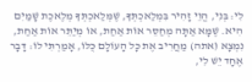לִי: בְּנִי, הֱוֵי זָהִיר בִּמְלַאכְתְּךָ, שֶׁמְּלַאכְתְּךָ מְלֶאכֶת שָׁמַיִם הִיא. שֶׁמָּא אַתָּה מְחַסֵּר אוֹת אַחַת, אוֹ מְיַתֵּר אוֹת אַחַת, נִמְצָא (אתה) מַחֲרִיב אֶת כָּל הָעוֹלָם כֻּלּוֹ, אָמַרְתִּי לוֹ: דָּבָר אֶחָד יֵשׁ לִי,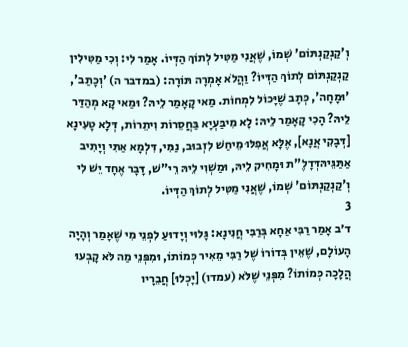וְ'קַנְקַנְתּוֹם' שְׁמוֹ, שֶׁאֲנִי מַטִּיל לְתוֹךְ הַדְּיוֹ. אָמַר לִי: וְכִי מַטִּילִין קַנְקַנְתּוֹם לְתוֹךְ הַדְּיוֹ? וַהֲלֹא אָמְרָה תּוֹרָה: (במדבר ה) 'וְכָתַב', 'וּמָחָה', כְּתָב שֶׁיָּכוֹל לִמְחוֹת. מַאי קָאָמַר לֵיהּ? וּמַאי קָא מְהַדַּר לֵיהּ? הָכִי קָאָמַר לֵיהּ: לָא מִיבַּעְיָא בַּחֲסֵרוֹת וִיתֵרוֹת, דְּלָא טָעִינָא [דְּבָקִי אֲנָא], אֶלָּא אֲפִלּוּ מֵיחַשׁ לִזְבוּב, נַמִּי, דִּלְמָא אַתִּי וְיָתִיב אַתַּגֵּיהּדְּדָלֶ"ת וּמָחִיק לֵיהּ, וּמַשְׁוִי לֵיהּ רֵי"שׁ, דָּבָר אֶחָד יֵשׁ לִי וְ'קַנְקַנְתּוֹם' שְׁמוֹ, שֶׁאֲנִי מַטִּיל לְתוֹךְ הַדְּיוֹ.
3
ד׳ב אָמַר רַבִּי אַחָא בְּרַבִּי חֲנִינָא: גָּלוּי וְיָדוּעַ לִפְנֵי מִי שֶׁאָמַר וְהָיָה הָעוֹלָם, שֶׁאֵין בְּדוֹרוֹ שֶׁל רַבִּי מֵאִיר כְּמוֹתוֹ, וּמִפְּנֵי מַה לֹּא קָבְעוּ הֲלָכָה כְּמוֹתוֹ? מִפְּנֵי שֶׁלֹּא (עמדו) [יָכְלוּ] חֲבֵרָיו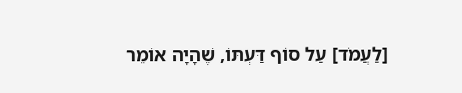[לַעֲמֹד] עַל סוֹף דַּעְתּוֹ, שֶׁהָיָה אוֹמֵר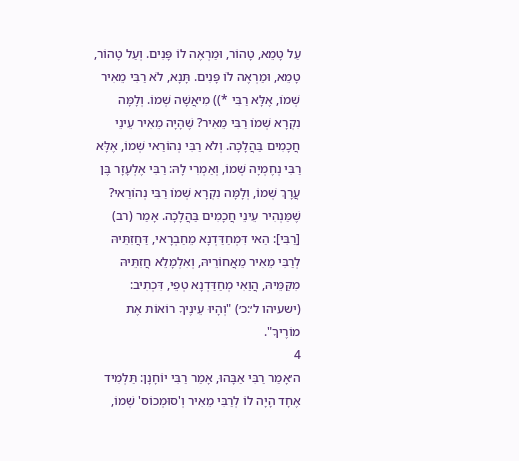עַל טָמֵא, טָהוֹר, וּמַרְאֶה לוֹ פָּנִים. וְעַל טָהוֹר, טָמֵא, וּמַרְאֶה לוֹ פָּנִים. תָּנָא, לֹא רַבִּי מֵאִיר שְׁמוֹ, אֶלָּא רַבִּי *)) מִיאֲשָׁה שְׁמוֹ. וְלָמָּה נִקְרָא שְׁמוֹ רַבִּי מֵאִיר? שֶׁהָיָה מֵאִיר עֵינֵי חֲכָמִים בַּהֲלָכָה. וְלֹא רַבִּי נְהוֹרַאי שְׁמוֹ, אֶלָּא רַבִּי נְחֶמְיָה שְׁמוֹ, וְאַמְרִי לָהּ: רַבִּי אֶלְעָזָר בֶּן עֲרָךְ שְׁמוֹ, וְלָמָּה נִקְרָא שְׁמוֹ רַבִּי נְהוֹרַאי? שֶׁמַּנְהִיר עֵינֵי חֲכָמִים בַּהֲלָכָה. אָמַר (רב) [רַבִּי]: הַאי דִּמְחַדַּדְנָא מֵחַבְרָאי, דַּחֲזִתֵּיהּ לְרַבִּי מֵאִיר מֵאֲחוֹרֵיהּ, וְאִלְמָלֵא חֲזִתֵּיהּ מִקַּמֵּיהּ, הֲוַאִי מְחַדַּדְנָא טְפֵי, דִּכְתִיב: (ישעיהו ל׳:כ׳) "וְהָיוּ עֵינֶיךָ רוֹאוֹת אֶת מוֹרֶיךָ".
4
ה׳אָמַר רַבִּי אַבָּהוּ, אָמַר רַבִּי יוֹחָנָן: תַּלְמִיד אֶחָד הָיָה לוֹ לְרַבִּי מֵאִיר וְ'סוּמְכוֹס' שְׁמוֹ,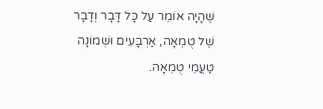שֶׁהָיָה אוֹמֵר עַל כָּל דָּבָר וְדָבָר שֶׁל טֻמְאָה, אַרְבָּעִים וּשְׁמוֹנָה טַעֲמֵי טֻמְאָה.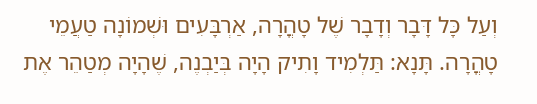וְעַל כָּל דָּבָר וְדָבָר שֶׁל טָהֳרָה, אַרְבָּעִים וּשְׁמוֹנָה טַעֲמֵי טָהֳרָה. תָּנָא: תַּלְמִיד וָתִיק הָיָה בְּיַבְנֶה, שֶׁהָיָה מְטַהֵר אֶת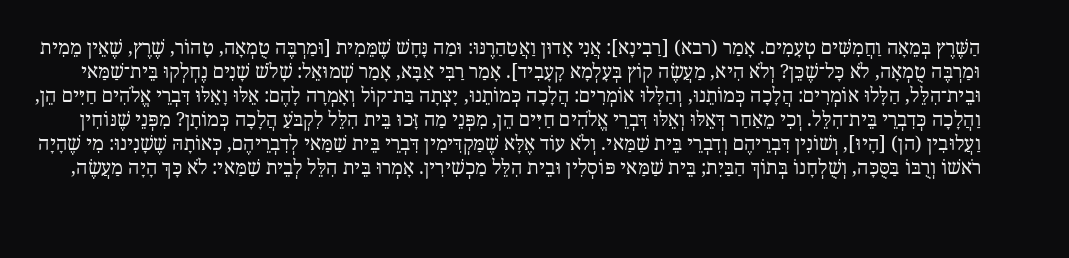הַשֶּׁרֶץ בְּמֵאָה וַחֲמִשִּׁים טְעָמִים. אָמַר (רבא) [רַבִינָא]: אֲנִי אָדוּן וַאֲטַהַרֶנּוּ: וּמַה נָּחָשׁ שֶׁמֵּמִית [וּמַרְבֶּה טֻמְאָה, טָהוֹר, שֶׁרֶץ, שֶׁאֵין מֵמִית וּמַרְבֶּה טֻמְאָה, לֹא כָּל־שֶׁכֵּן? וְלֹא הִיא, מַעֲשֶׂה קוֹץ בְּעָלְמָא קָעָבִיד]. אָמַר רַבִּי אַבָּא, אָמַר שְׁמוּאֵל: שָׁלֹשׁ שָׁנִים נֶחְלְקוּ בֵּית־שַׁמַּאי וּבֵית־הִלֵּל, הַלָּלוּ אוֹמְרִים: הֲלָכָה כְּמוֹתֵנוּ, וְהַלָּלוּ אוֹמְרִים: הֲלָכָה כְּמוֹתֵנוּ, יָצְתָה בַּת־קוֹל וְאָמְרָה לָהֶם: אֵלּוּ וָאֵלּוּ דִּבְרֵי אֱלֹהִים חַיִּים הֵן, וַהֲלָכָה כְּדִבְרֵי בֵּית־הִלֵּל. וְכִי מֵאַחַר דְּאֵלּוּ וְאֵלּוּ דִּבְרֵי אֱלֹהִים חַיִּים הֵן, מִפְּנֵי מַה זָּכוּ בֵּית הִלֵּל לִקְבֹּעַ הֲלָכָה כְּמוֹתָן? מִפְּנֵי שֶׁנּוֹחִין וַעֲלוּבִין (הן) [הָיוּ], וְשׁוֹנִין דִּבְרֵיהֶם וְדִבְרֵי בֵּית שַׁמַּאי. וְלֹא עוֹד אֶלָּא שֶׁמַּקְדִּימִין דִּבְרֵי בֵּית שַׁמַּאי לְדִבְרֵיהֶם, כְּאוֹתָהּ שֶׁשָׁנִינוּ: מִי שֶׁהָיָה רֹאשׁוֹ וְרֻבּוֹ בַּסֻּכָּה, וְשֻׁלְחָנוֹ בְּתוֹךְ הַבַּיִת; בֵּית שַׁמַּאי פּוֹסְלִין וּבֵית הִלֵּל מַכְשִׁירִין. אָמְרוּ בֵּית הִלֵּל לְבֵית שַׁמַּאי: לֹא כָּךְ הָיָה מַעֲשֶׂה,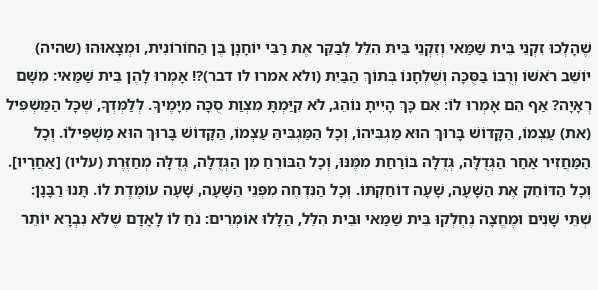שֶׁהָלְכוּ זִקְנֵי בֵּית שַׁמַּאי וְזִקְנֵי בֵּית הִלֵּל לְבַקֵּר אֶת רַבִּי יוֹחָנָן בֶּן הַחוֹרוֹנִית, וּמְצָאוּהוּ (שהיה) יוֹשֵׁב רֹאשׁוֹ וְרֻבּוֹ בַּסֻּכָּה וְשֻׁלְחָנוֹ בְּתוֹךְ הַבַּיִת (ולא אמרו לו דבר)?! אָמְרוּ לָהֶן בֵּית שַׁמַּאי: מִשָּׁם רְאָיָה? אַף הֵם אָמְרוּ לוֹ: אִם כָּךְ הָיִיתָ נוֹהֵג, לֹא קִיַּמְתָּ מִצְוַת סֻכָּה מִיָּמֶיךָ. לְלַמְּדְךָ, שֶׁכָּל הַמַּשְׁפִּיל (את) עַצְמוֹ, הַקָּדוֹשׁ בָּרוּךְ הוּא מַגְבִּיהוֹ, וְכָל הַמַּגְבִּיהַּ עַצְמוֹ, הַקָּדוֹשׁ בָּרוּךְ הוּא מַשְׁפִּילוֹ. וְכָל הַמַּחֲזִיר אַחַר הַגְּדֻלָּה, גְּדֻלָּה בּוֹרַחַת מִמֶּנּוּ, וְכָל הַבּוֹרֵחַ מִן הַגְּדֻלָּה, גְּדֻלָּה מְחַזֶּרֶת (עליו) [אַחֲרָיו]. וְכָל הַדּוֹחֵק אֶת הַשָּׁעָה, שָׁעָה דוֹחַקְתּוֹ. וְכָל הַנִּדְחֶה מִפְּנֵי הַשָּׁעָה, שָׁעָה עוֹמֶדֶת לוֹ. תָּנוּ רַבָּנָן: שְׁתֵּי שָׁנִים וּמֶחֱצָה נֶחְלְקוּ בֵּית שַׁמַּאי וּבֵית הִלֵּל, הַלָּלוּ אוֹמְרִים: נֹחַ לוֹ לָאָדָם שֶׁלֹּא נִבְרָא יוֹתֵר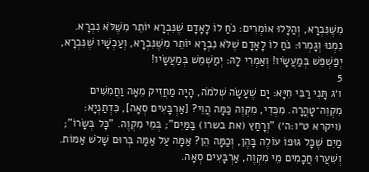מִשֶּׁנִּבְרָא, וְהַלָּלוּ אוֹמְרִים: נֹחַ לוֹ לָאָדָם שֶׁנִּבְרָא יוֹתֵר מִשֶּׁלֹּא נִבְרָא. נִמְנוּ וְגָמְרוּ: נֹחַ לוֹ לָאָדָם שֶׁלֹּא נִבְרָא יוֹתֵר מִשֶּׁנִּבְרָא, וְעַכְשָׁיו שֶׁנִּבְרָא, יְפַשְׁפֵּשׁ בְּמַעֲשָׂיו! וְאַמְרִי לָהּ: יְמַשְׁמֵשׁ בְּמַעֲשָׂיו!
5
ו׳ג תָּנִי רַבִּי חִיָּא: יָם שֶׁעָשָׂה שְׁלֹמֹה, הָיָה מַחֲזִיק מֵאָה וַחֲמִשִּׁים מִקְוֵה־טָהֳרָה. מִכְּדִי, מִקְוֶה כַּמָּה הֲוֵי? [אַרְבָּעִים סְאָה], כִּדְתַנְיָא: (ויקרא ט״ו:ה׳) "וְרָחַץ (את בשרו) בַּמַּיִם"; בְּמֵי מִקְוֶה. "כָּל בְּשָׂרוֹ"; מַיִם שֶׁכָּל גּוּפוֹ עוֹלֶה בָּהֶן, וְכַמָּה הֵן? אַמָּה עַל אַמָּה בְּרוּם שָׁלֹשׁ אַמּוֹת. וְשִׁעֲרוּ חֲכָמִים מֵי מִקְוֶה, אַרְבָּעִים סְאָה.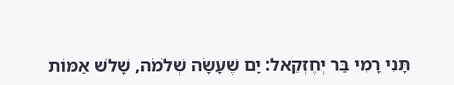תָּנִי רָמִי בַּר יְחֶזְקֵאל: יָם שֶׁעָשָׂה שְׁלֹמֹה, שָׁלֹשׁ אַמּוֹת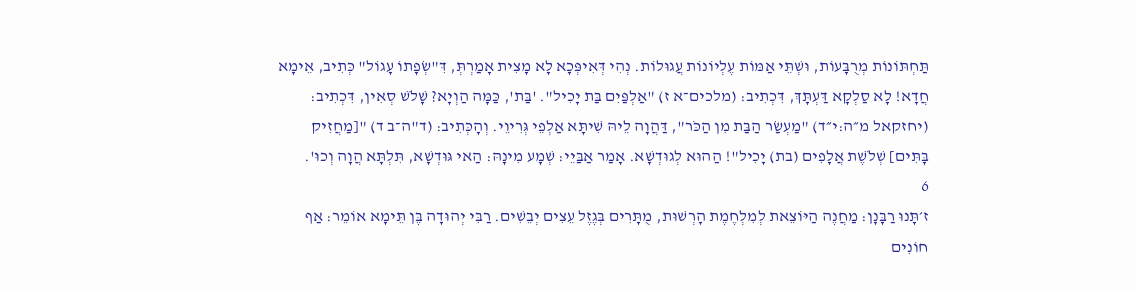תַּחְתּוֹנוֹת מְרֻבָּעוֹת, וּשְׁתֵּי אַמּוֹת עֶלְיוֹנוֹת עֲגוּלוֹת. נְהִי דְּאִיפְּכָא לָא מָצִית אָמַרְתְּ, דִּ"שְׂפָתוֹ עָגוֹל" כְּתִיב, אֵימָא חֲדָא! לָא סַלְקָא דַּעְתָּךְ, דִּכְתִיב: (מלכים־א ז) "אַלְפַּיִם בַּת יָכִיל". 'בַּת', כַּמָּה הַוְיָא? שָׁלֹשׁ סְאִין, דִּכְתִיב: (יחזקאל מ״ה:י״ד) "מַעְשַׂר הַבַּת מִן הַכֹּר", דַּהֲוָה לֵיהּ שִׁיתָּא אַלְפֵי גְּרִיוֵי. וְהָכְּתִיב: (ד"ה־ב ד) "[מַחֲזִיק בָּתִּים] שְׁלֹשֶׁת אֲלָפִים (בת) יָכִיל"! הַהוּא לְגוּדְשָׁא. אָמַר אַבַּיֵי: שְׁמָע מִינָהּ: הַאי גּוּדְשָׁא, תִּלְתָּא הֲוָה וְכוּ'.
6
ז׳תָּנוּ רַבָּנָן: מַחֲנֶה הַיּוֹצֵאת לְמִלְחֶמֶת הָרְשׁוּת, מֻתָּרִים בְּגֶזֶל עֵצִים יְבֵשִׁים. רַבִּי יְהוּדָה בֶּן תֵּימָא אוֹמֵר: אַף חוֹנִים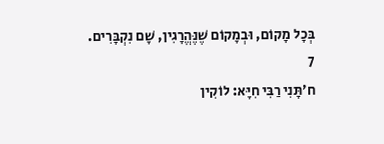בְּכָל מָקוֹם, וּבְמָקוֹם שֶׁנֶּהֱרָגִין, שָׁם נִקְבָּרִים.
7
ח׳תָּנִי רַבִּי חִיָּא: לוֹקִין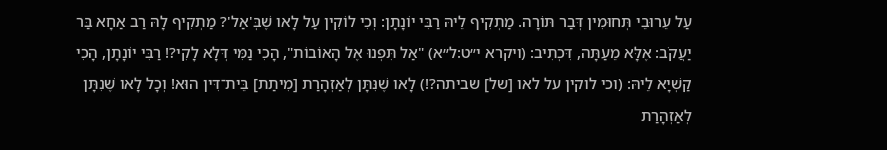עַל עֵרוּבֵי תְּחוּמִין דְּבַר תּוֹרָה. מַתְקִיף לֵיהּ רַבִּי יוֹנָתָן: וְכִי לוֹקִין עַל לָאו שֶׁבְּ'אַל'? מַתְקִיף לָהּ רַב אַחָא בַּר יַעֲקֹב: אֶלָּא מֵעַתָּה, דִּכְתִיב: (ויקרא י״ט:ל״א) "אַל תִּפְנוּ אֶל הָאוֹבוֹת", הָכִי נַמִּי דְּלָא לָקִי?! רַבִּי יוֹנָתָן, הָכִי קַשְׁיָא לֵיהּ: (וכי לוקין על לאו [של] שביתה?!) לָאו שֶׁנִּתָּן לְאַזְהָרַת [מִיתַת] בֵּית־דִּין הוּא! וְכָל לָאו שֶׁנִתָּן לְאַזְהָרַת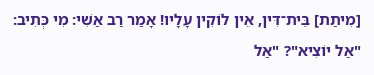[מִיתַת] בֵּית־דִּין, אֵין לוֹקִין עָלָיו! אָמַר רַב אַשִׁי: מִי כְּתִיב: "אַל יוֹצִיא"? "אַל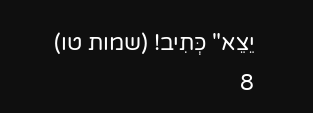יֵצֵא" כְּתִיב! (שמות טו)
8